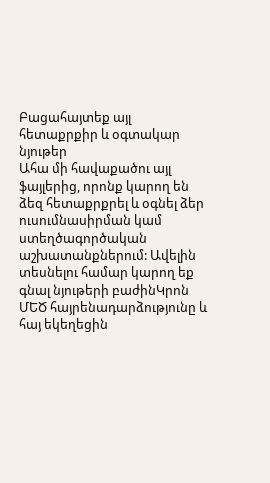Բացահայտեք այլ հետաքրքիր և օգտակար նյութեր
Ահա մի հավաքածու այլ ֆայլերից, որոնք կարող են ձեզ հետաքրքրել և օգնել ձեր ուսումնասիրման կամ ստեղծագործական աշխատանքներում: Ավելին տեսնելու համար կարող եք գնալ նյութերի բաժինԿրոն
ՄԵԾ հայրենադարձությունը և հայ եկեղեցին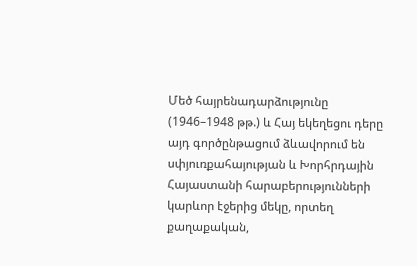Մեծ հայրենադարձությունը (1946–1948 թթ.) և Հայ եկեղեցու դերը այդ գործընթացում ձևավորում են սփյուռքահայության և Խորհրդային Հայաստանի հարաբերությունների կարևոր էջերից մեկը, որտեղ քաղաքական,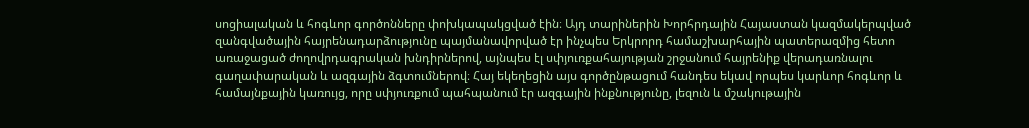սոցիալական և հոգևոր գործոնները փոխկապակցված էին։ Այդ տարիներին Խորհրդային Հայաստան կազմակերպված զանգվածային հայրենադարձությունը պայմանավորված էր ինչպես Երկրորդ համաշխարհային պատերազմից հետո առաջացած ժողովրդագրական խնդիրներով, այնպես էլ սփյուռքահայության շրջանում հայրենիք վերադառնալու գաղափարական և ազգային ձգտումներով։ Հայ եկեղեցին այս գործընթացում հանդես եկավ որպես կարևոր հոգևոր և համայնքային կառույց, որը սփյուռքում պահպանում էր ազգային ինքնությունը, լեզուն և մշակութային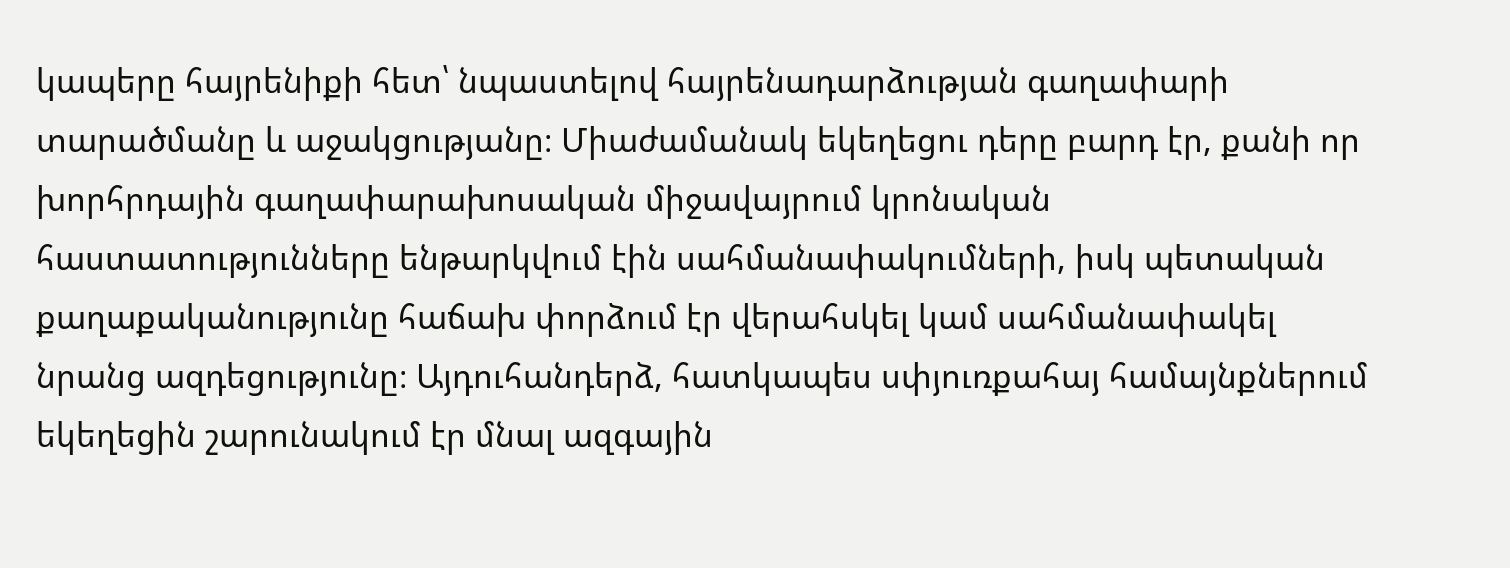կապերը հայրենիքի հետ՝ նպաստելով հայրենադարձության գաղափարի տարածմանը և աջակցությանը։ Միաժամանակ եկեղեցու դերը բարդ էր, քանի որ խորհրդային գաղափարախոսական միջավայրում կրոնական հաստատությունները ենթարկվում էին սահմանափակումների, իսկ պետական քաղաքականությունը հաճախ փորձում էր վերահսկել կամ սահմանափակել նրանց ազդեցությունը։ Այդուհանդերձ, հատկապես սփյուռքահայ համայնքներում եկեղեցին շարունակում էր մնալ ազգային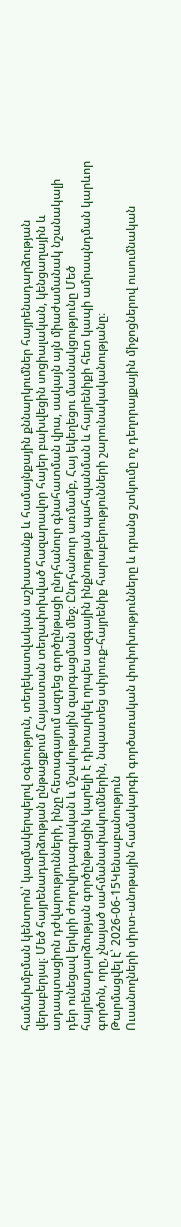համախմբման կենտրոն՝ կազմակերպելով օգնություն, տեղեկատվական աշխատանք և համայնքային քննարկումներ հայրենադարձության վերաբերյալ։ Մեծ հայրենադարձության ընթացքում Հայաստան տեղափոխված հազարավոր հայեր բախվեցին սոցիալական, կենցաղային և ադապտացիոն դժվարությունների, ինչը հետագայում ազդեց գործընթացի ընդհանուր գնահատման վրա, սակայն այն միաժամանակ նշանակալի դեր ունեցավ երկրի ժողովրդագրական և մշակութային զարգացման մեջ։ Ընդհանուր առմամբ, Հայ եկեղեցու մասնակցությունը Մեծ հայրենադարձության գործընթացին կարելի է դիտարկել որպես ազգային ինքնության պահպանման և հայրենիքի հետ կապի ամրապնդման կարևոր գործոն, որը, չնայած սահմանափակումներին, նպաստեց սփյուռք-հայրենիք հարաբերությունների շարունակականությանը։
Թարմացվել է՝ 2026-06-15Կենսաբանություն
Ուսանողների սիրտ-անոթային համակարգի գործառական փոփոխությունները և դրանց շտկումը ոչ դեղորայքային միջոցներով ուսումնական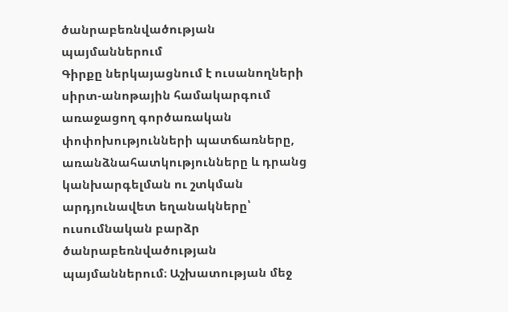ծանրաբեռնվածության պայմաններում
Գիրքը ներկայացնում է ուսանողների սիրտ-անոթային համակարգում առաջացող գործառական փոփոխությունների պատճառները, առանձնահատկությունները և դրանց կանխարգելման ու շտկման արդյունավետ եղանակները՝ ուսումնական բարձր ծանրաբեռնվածության պայմաններում։ Աշխատության մեջ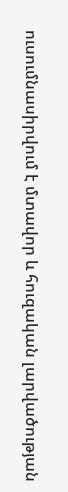ուսումնասիրվում է մտավոր և հուզական լարվածության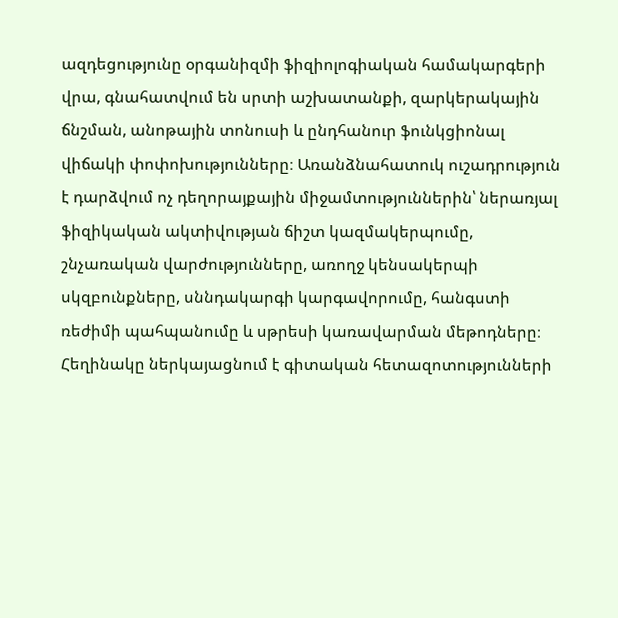ազդեցությունը օրգանիզմի ֆիզիոլոգիական համակարգերի վրա, գնահատվում են սրտի աշխատանքի, զարկերակային ճնշման, անոթային տոնուսի և ընդհանուր ֆունկցիոնալ վիճակի փոփոխությունները։ Առանձնահատուկ ուշադրություն է դարձվում ոչ դեղորայքային միջամտություններին՝ ներառյալ ֆիզիկական ակտիվության ճիշտ կազմակերպումը, շնչառական վարժությունները, առողջ կենսակերպի սկզբունքները, սննդակարգի կարգավորումը, հանգստի ռեժիմի պահպանումը և սթրեսի կառավարման մեթոդները։ Հեղինակը ներկայացնում է գիտական հետազոտությունների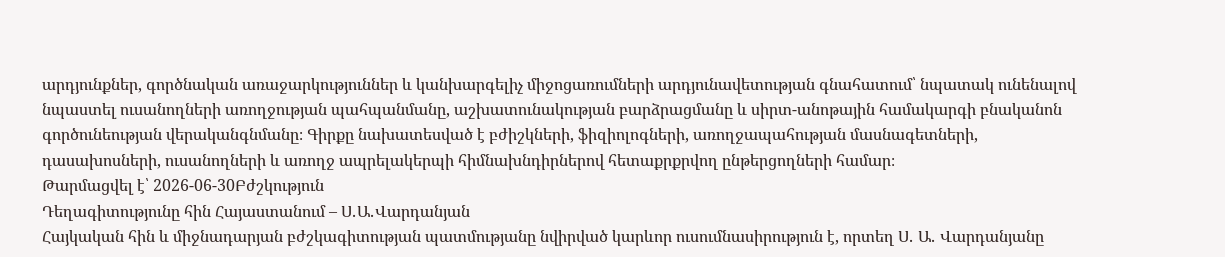արդյունքներ, գործնական առաջարկություններ և կանխարգելիչ միջոցառումների արդյունավետության գնահատում՝ նպատակ ունենալով նպաստել ուսանողների առողջության պահպանմանը, աշխատունակության բարձրացմանը և սիրտ-անոթային համակարգի բնականոն գործունեության վերականգնմանը։ Գիրքը նախատեսված է բժիշկների, ֆիզիոլոգների, առողջապահության մասնագետների, դասախոսների, ուսանողների և առողջ ապրելակերպի հիմնախնդիրներով հետաքրքրվող ընթերցողների համար։
Թարմացվել է՝ 2026-06-30Բժշկություն
Դեղագիտությունը հին Հայաստանում – Ս․Ա․Վարդանյան
Հայկական հին և միջնադարյան բժշկագիտության պատմությանը նվիրված կարևոր ուսումնասիրություն է, որտեղ Ս․ Ա․ Վարդանյանը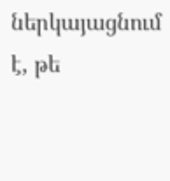ներկայացնում է, թե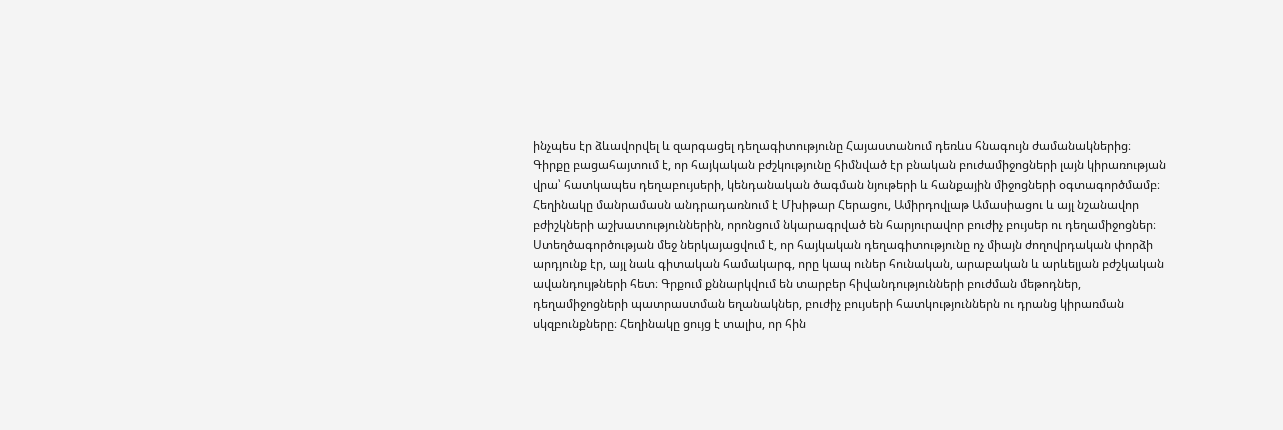ինչպես էր ձևավորվել և զարգացել դեղագիտությունը Հայաստանում դեռևս հնագույն ժամանակներից։ Գիրքը բացահայտում է, որ հայկական բժշկությունը հիմնված էր բնական բուժամիջոցների լայն կիրառության վրա՝ հատկապես դեղաբույսերի, կենդանական ծագման նյութերի և հանքային միջոցների օգտագործմամբ։ Հեղինակը մանրամասն անդրադառնում է Մխիթար Հերացու, Ամիրդովլաթ Ամասիացու և այլ նշանավոր բժիշկների աշխատություններին, որոնցում նկարագրված են հարյուրավոր բուժիչ բույսեր ու դեղամիջոցներ։ Ստեղծագործության մեջ ներկայացվում է, որ հայկական դեղագիտությունը ոչ միայն ժողովրդական փորձի արդյունք էր, այլ նաև գիտական համակարգ, որը կապ ուներ հունական, արաբական և արևելյան բժշկական ավանդույթների հետ։ Գրքում քննարկվում են տարբեր հիվանդությունների բուժման մեթոդներ, դեղամիջոցների պատրաստման եղանակներ, բուժիչ բույսերի հատկություններն ու դրանց կիրառման սկզբունքները։ Հեղինակը ցույց է տալիս, որ հին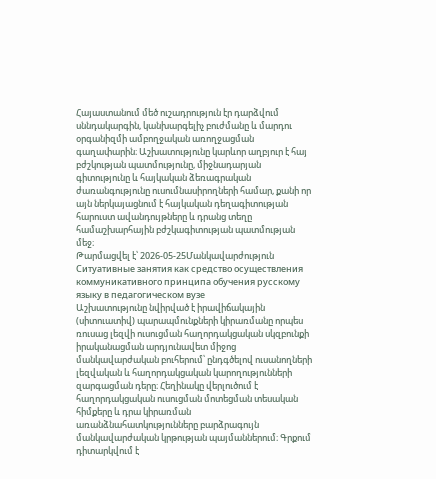Հայաստանում մեծ ուշադրություն էր դարձվում սննդակարգին, կանխարգելիչ բուժմանը և մարդու օրգանիզմի ամբողջական առողջացման գաղափարին։ Աշխատությունը կարևոր աղբյուր է հայ բժշկության պատմությունը, միջնադարյան գիտությունը և հայկական ձեռագրական ժառանգությունը ուսումնասիրողների համար, քանի որ այն ներկայացնում է հայկական դեղագիտության հարուստ ավանդույթները և դրանց տեղը համաշխարհային բժշկագիտության պատմության մեջ։
Թարմացվել է՝ 2026-05-25Մանկավարժություն
Ситуативные занятия как средство осуществления коммуникативного принципа обучения русскому языку в педагогическом вузе
Աշխատությունը նվիրված է իրավիճակային (սիտուատիվ) պարապմունքների կիրառմանը որպես ռուսաց լեզվի ուսուցման հաղորդակցական սկզբունքի իրականացման արդյունավետ միջոց մանկավարժական բուհերում՝ ընդգծելով ուսանողների լեզվական և հաղորդակցական կարողությունների զարգացման դերը։ Հեղինակը վերլուծում է հաղորդակցական ուսուցման մոտեցման տեսական հիմքերը և դրա կիրառման առանձնահատկությունները բարձրագույն մանկավարժական կրթության պայմաններում։ Գրքում դիտարկվում է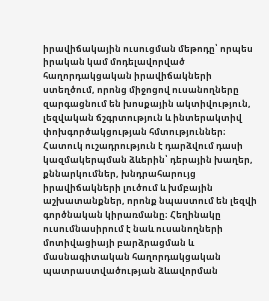իրավիճակային ուսուցման մեթոդը՝ որպես իրական կամ մոդելավորված հաղորդակցական իրավիճակների ստեղծում, որոնց միջոցով ուսանողները զարգացնում են խոսքային ակտիվություն, լեզվական ճշգրտություն և ինտերակտիվ փոխգործակցության հմտություններ։ Հատուկ ուշադրություն է դարձվում դասի կազմակերպման ձևերին՝ դերային խաղեր, քննարկումներ, խնդրահարույց իրավիճակների լուծում և խմբային աշխատանքներ, որոնք նպաստում են լեզվի գործնական կիրառմանը։ Հեղինակը ուսումնասիրում է նաև ուսանողների մոտիվացիայի բարձրացման և մասնագիտական հաղորդակցական պատրաստվածության ձևավորման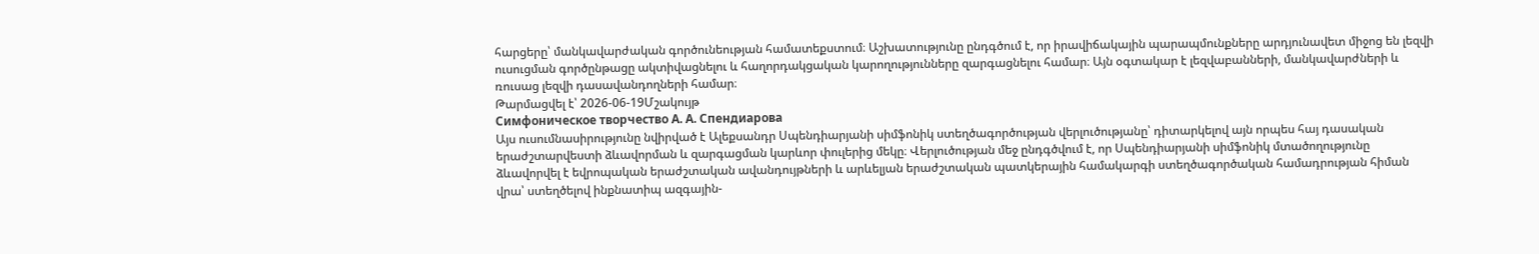հարցերը՝ մանկավարժական գործունեության համատեքստում։ Աշխատությունը ընդգծում է, որ իրավիճակային պարապմունքները արդյունավետ միջոց են լեզվի ուսուցման գործընթացը ակտիվացնելու և հաղորդակցական կարողությունները զարգացնելու համար։ Այն օգտակար է լեզվաբանների, մանկավարժների և ռուսաց լեզվի դասավանդողների համար։
Թարմացվել է՝ 2026-06-19Մշակույթ
Симфоническое творчество А. А. Спендиарова
Այս ուսումնասիրությունը նվիրված է Ալեքսանդր Սպենդիարյանի սիմֆոնիկ ստեղծագործության վերլուծությանը՝ դիտարկելով այն որպես հայ դասական երաժշտարվեստի ձևավորման և զարգացման կարևոր փուլերից մեկը։ Վերլուծության մեջ ընդգծվում է, որ Սպենդիարյանի սիմֆոնիկ մտածողությունը ձևավորվել է եվրոպական երաժշտական ավանդույթների և արևելյան երաժշտական պատկերային համակարգի ստեղծագործական համադրության հիման վրա՝ ստեղծելով ինքնատիպ ազգային-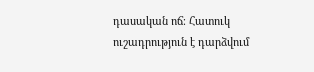դասական ոճ։ Հատուկ ուշադրություն է դարձվում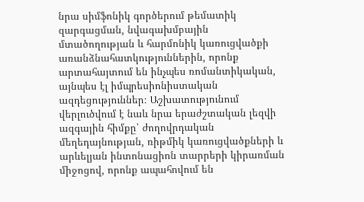նրա սիմֆոնիկ գործերում թեմատիկ զարգացման, նվագախմբային մտածողության և հարմոնիկ կառուցվածքի առանձնահատկություններին, որոնք արտահայտում են ինչպես ռոմանտիկական, այնպես էլ իմպրեսիոնիստական ազդեցություններ։ Աշխատությունում վերլուծվում է նաև նրա երաժշտական լեզվի ազգային հիմքը՝ ժողովրդական մեղեդայնության, ռիթմիկ կառուցվածքների և արևելյան ինտոնացիոն տարրերի կիրառման միջոցով, որոնք ապահովում են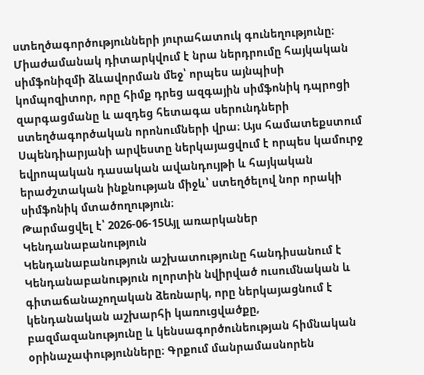ստեղծագործությունների յուրահատուկ գունեղությունը։ Միաժամանակ դիտարկվում է նրա ներդրումը հայկական սիմֆոնիզմի ձևավորման մեջ՝ որպես այնպիսի կոմպոզիտոր, որը հիմք դրեց ազգային սիմֆոնիկ դպրոցի զարգացմանը և ազդեց հետագա սերունդների ստեղծագործական որոնումների վրա։ Այս համատեքստում Սպենդիարյանի արվեստը ներկայացվում է որպես կամուրջ եվրոպական դասական ավանդույթի և հայկական երաժշտական ինքնության միջև՝ ստեղծելով նոր որակի սիմֆոնիկ մտածողություն։
Թարմացվել է՝ 2026-06-15Այլ առարկաներ
Կենդանաբանություն
Կենդանաբանություն աշխատությունը հանդիսանում է Կենդանաբանություն ոլորտին նվիրված ուսումնական և գիտաճանաչողական ձեռնարկ, որը ներկայացնում է կենդանական աշխարհի կառուցվածքը, բազմազանությունը և կենսագործունեության հիմնական օրինաչափությունները։ Գրքում մանրամասնորեն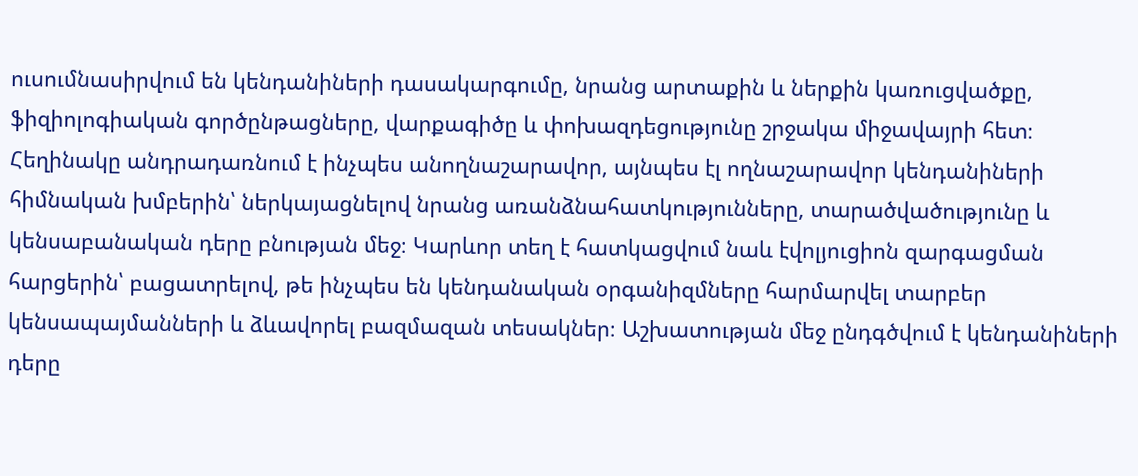ուսումնասիրվում են կենդանիների դասակարգումը, նրանց արտաքին և ներքին կառուցվածքը, ֆիզիոլոգիական գործընթացները, վարքագիծը և փոխազդեցությունը շրջակա միջավայրի հետ։ Հեղինակը անդրադառնում է ինչպես անողնաշարավոր, այնպես էլ ողնաշարավոր կենդանիների հիմնական խմբերին՝ ներկայացնելով նրանց առանձնահատկությունները, տարածվածությունը և կենսաբանական դերը բնության մեջ։ Կարևոր տեղ է հատկացվում նաև էվոլյուցիոն զարգացման հարցերին՝ բացատրելով, թե ինչպես են կենդանական օրգանիզմները հարմարվել տարբեր կենսապայմանների և ձևավորել բազմազան տեսակներ։ Աշխատության մեջ ընդգծվում է կենդանիների դերը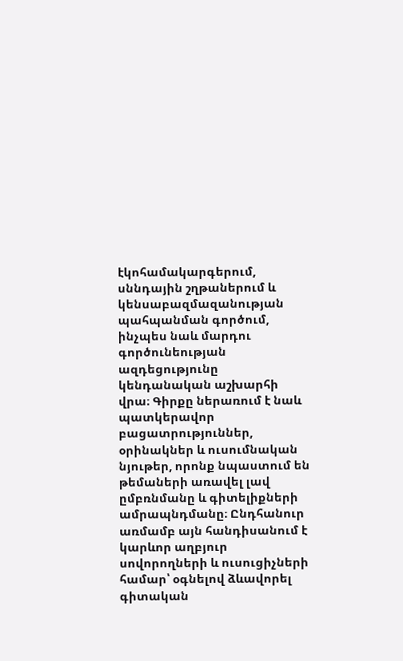էկոհամակարգերում, սննդային շղթաներում և կենսաբազմազանության պահպանման գործում, ինչպես նաև մարդու գործունեության ազդեցությունը կենդանական աշխարհի վրա։ Գիրքը ներառում է նաև պատկերավոր բացատրություններ, օրինակներ և ուսումնական նյութեր, որոնք նպաստում են թեմաների առավել լավ ըմբռնմանը և գիտելիքների ամրապնդմանը։ Ընդհանուր առմամբ այն հանդիսանում է կարևոր աղբյուր սովորողների և ուսուցիչների համար՝ օգնելով ձևավորել գիտական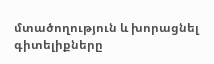մտածողություն և խորացնել գիտելիքները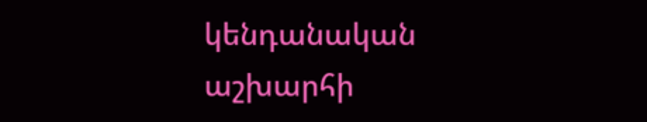կենդանական աշխարհի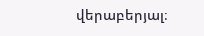վերաբերյալ։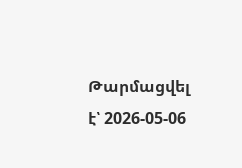Թարմացվել է՝ 2026-05-06